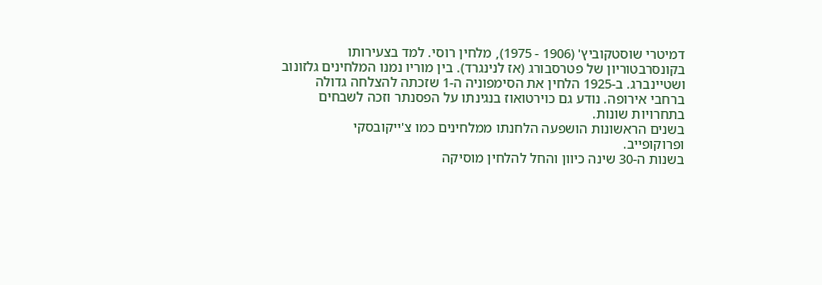דמיטרי שוסטקוביץ' (1906 - 1975), מלחין רוסי. למד בצעירותו בקונסרבטוריון של פטרסבורג (אז לנינגרד). בין מוריו נמנו המלחינים גלזונוב ושטיינברג. ב-1925 הלחין את הסימפוניה ה-1 שזכתה להצלחה גדולה ברחבי אירופה. נודע גם כוירטואוז בנגינתו על הפסנתר וזכה לשבחים בתחרויות שונות.
בשנים הראשונות הושפעה הלחנתו ממלחינים כמו צ'ייקובסקי
ופרוקופייב.
בשנות ה-30 שינה כיוון והחל להלחין מוסיקה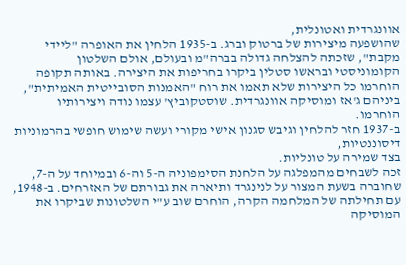אוונגרדית ואטונלית,
שהושפעה מיצירות של ברטוק וברג. ב-1935 הלחין את האופרה "ליידי מקבת", שזכתה להצלחה גדולה בברה"מ ובעולם, אולם השלטון הקומוניסטי ובראשו סטלין ביקרו בחריפות את היצירה. באותה תקופה הוחרמו כל היצירות שלא תאמו את רוח "האמנות הסובייטית האמיתית", ביניהם ג'אז ומוסיקה אוונגרדית. שוסטקוביץ' עצמו נודה ויצירותיו הוחרמו.
ב-1937 חזר להלחין וגיבש סגנון אישי מקורי ועשה שימוש חופשי בהרמוניות דיסוננטיות,
בצד שמירה על טונליות.
זכה לשבחים מהמפלגה על הלחנת הסימפוניה ה-5 וה-6 ובמיוחד על ה-7, שחוברה בשעת המצור על לנינגרד ותיארה את גבורתם של האזרחים. ב-1948, עם תחילתה של המלחמה הקרה, הוחרם שוב ע"י השלטונות שביקרו את המוסיקה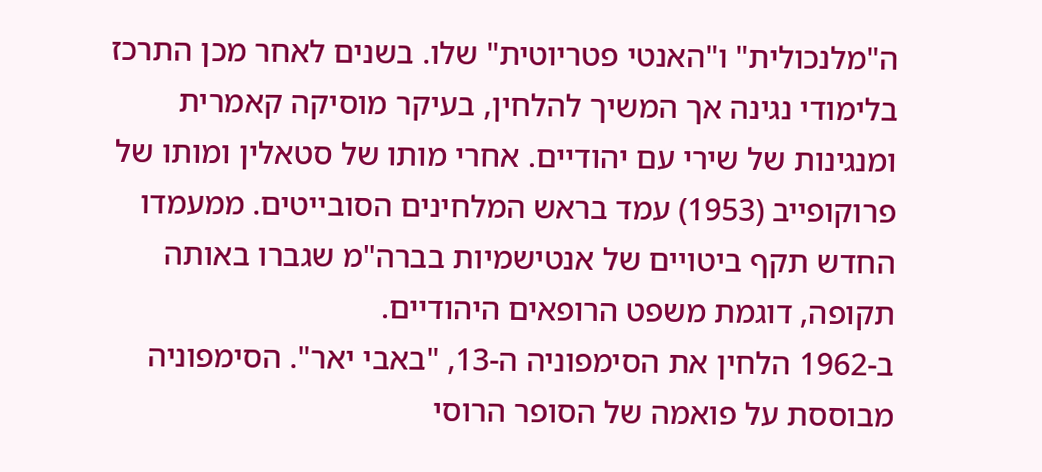ה"מלנכולית" ו"האנטי פטריוטית" שלו. בשנים לאחר מכן התרכז בלימודי נגינה אך המשיך להלחין, בעיקר מוסיקה קאמרית ומנגינות של שירי עם יהודיים. אחרי מותו של סטאלין ומותו של פרוקופייב (1953) עמד בראש המלחינים הסובייטים. ממעמדו החדש תקף ביטויים של אנטישמיות בברה"מ שגברו באותה תקופה, דוגמת משפט הרופאים היהודיים.
ב-1962 הלחין את הסימפוניה ה-13, "באבי יאר". הסימפוניה מבוססת על פואמה של הסופר הרוסי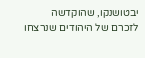יבטושנקו, שהוקדשה לזכרם של היהודים שנרצחו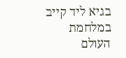בגיא ליד קייב במלחמת העולם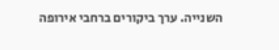השנייה. ערך ביקורים ברחבי אירופה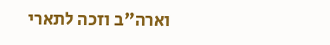וארה"ב וזכה לתארי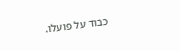כבוד על פועלו.